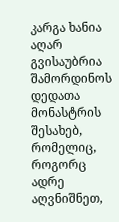კარგა ხანია აღარ გვისაუბრია შამორდინოს დედათა მონასტრის შესახებ, რომელიც, როგორც ადრე აღვნიშნეთ,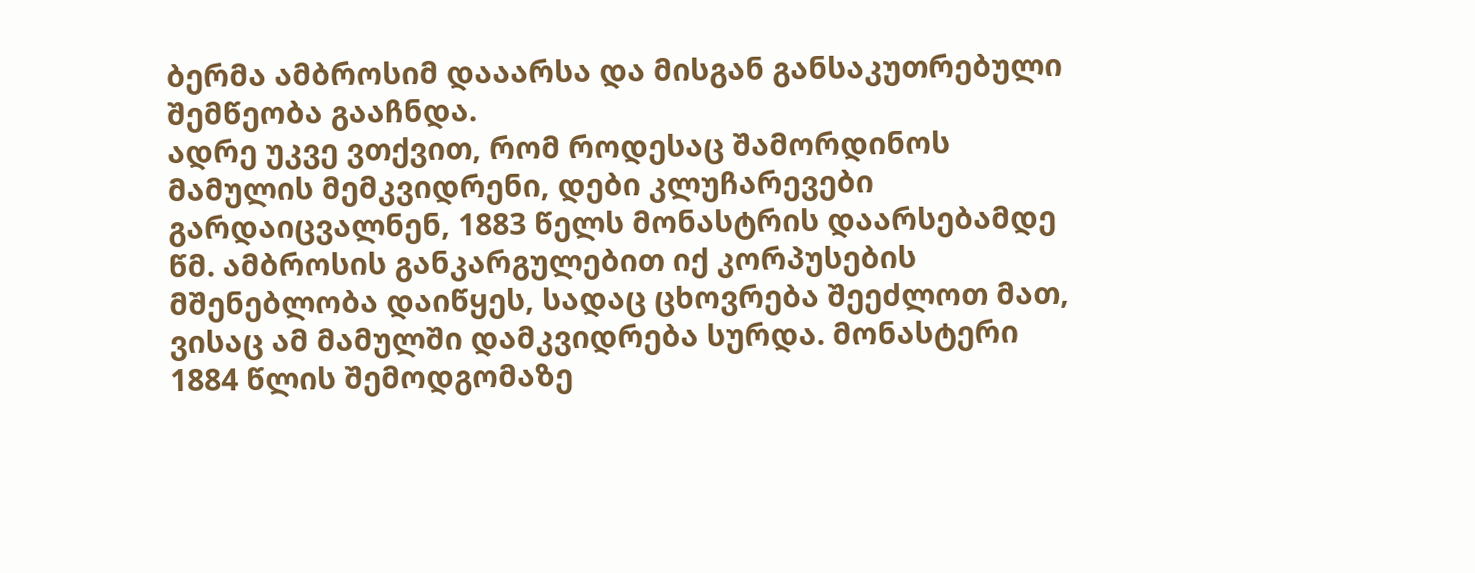ბერმა ამბროსიმ დააარსა და მისგან განსაკუთრებული შემწეობა გააჩნდა.
ადრე უკვე ვთქვით, რომ როდესაც შამორდინოს მამულის მემკვიდრენი, დები კლუჩარევები გარდაიცვალნენ, 1883 წელს მონასტრის დაარსებამდე წმ. ამბროსის განკარგულებით იქ კორპუსების მშენებლობა დაიწყეს, სადაც ცხოვრება შეეძლოთ მათ, ვისაც ამ მამულში დამკვიდრება სურდა. მონასტერი 1884 წლის შემოდგომაზე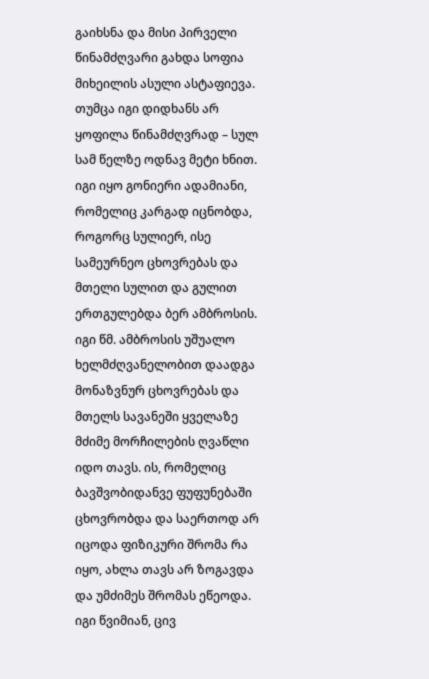გაიხსნა და მისი პირველი წინამძღვარი გახდა სოფია მიხეილის ასული ასტაფიევა. თუმცა იგი დიდხანს არ ყოფილა წინამძღვრად – სულ სამ წელზე ოდნავ მეტი ხნით. იგი იყო გონიერი ადამიანი, რომელიც კარგად იცნობდა, როგორც სულიერ, ისე სამეურნეო ცხოვრებას და მთელი სულით და გულით ერთგულებდა ბერ ამბროსის. იგი წმ. ამბროსის უშუალო ხელმძღვანელობით დაადგა მონაზვნურ ცხოვრებას და მთელს სავანეში ყველაზე მძიმე მორჩილების ღვაწლი იდო თავს. ის, რომელიც ბავშვობიდანვე ფუფუნებაში ცხოვრობდა და საერთოდ არ იცოდა ფიზიკური შრომა რა იყო, ახლა თავს არ ზოგავდა და უმძიმეს შრომას ეწეოდა. იგი წვიმიან, ცივ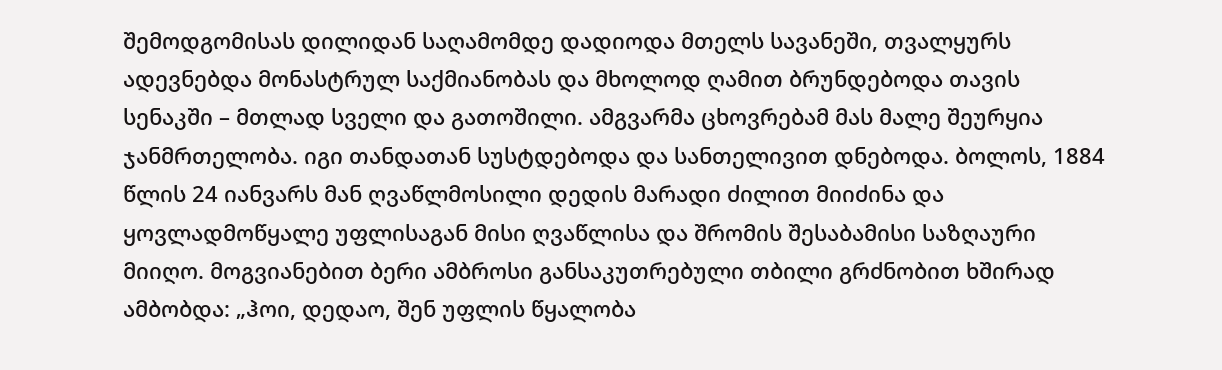შემოდგომისას დილიდან საღამომდე დადიოდა მთელს სავანეში, თვალყურს ადევნებდა მონასტრულ საქმიანობას და მხოლოდ ღამით ბრუნდებოდა თავის სენაკში – მთლად სველი და გათოშილი. ამგვარმა ცხოვრებამ მას მალე შეურყია ჯანმრთელობა. იგი თანდათან სუსტდებოდა და სანთელივით დნებოდა. ბოლოს, 1884 წლის 24 იანვარს მან ღვაწლმოსილი დედის მარადი ძილით მიიძინა და ყოვლადმოწყალე უფლისაგან მისი ღვაწლისა და შრომის შესაბამისი საზღაური მიიღო. მოგვიანებით ბერი ამბროსი განსაკუთრებული თბილი გრძნობით ხშირად ამბობდა: „ჰოი, დედაო, შენ უფლის წყალობა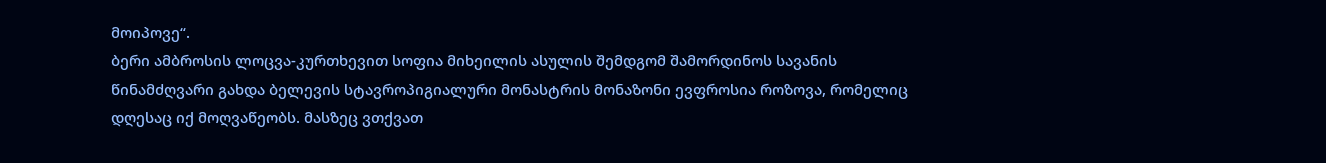მოიპოვე“.
ბერი ამბროსის ლოცვა-კურთხევით სოფია მიხეილის ასულის შემდგომ შამორდინოს სავანის წინამძღვარი გახდა ბელევის სტავროპიგიალური მონასტრის მონაზონი ევფროსია როზოვა, რომელიც დღესაც იქ მოღვაწეობს. მასზეც ვთქვათ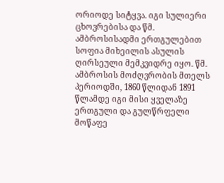ორიოდე სიტყვა. იგი სულიერი ცხოვრებისა და წმ. ამბროსისადმი ერთგულებით სოფია მიხეილის ასულის ღირსეული მემკვიდრე იყო. წმ. ამბროსის მოძღვრობის მთელს პერიოდში, 1860 წლიდან 1891 წლამდე იგი მისი ყველაზე ერთგული და გულწრფელი მოწაფე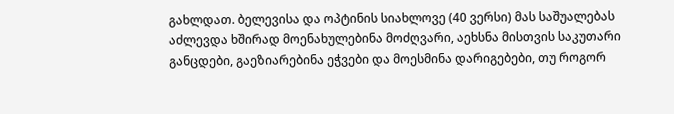გახლდათ. ბელევისა და ოპტინის სიახლოვე (40 ვერსი) მას საშუალებას აძლევდა ხშირად მოენახულებინა მოძღვარი, აეხსნა მისთვის საკუთარი განცდები, გაეზიარებინა ეჭვები და მოესმინა დარიგებები, თუ როგორ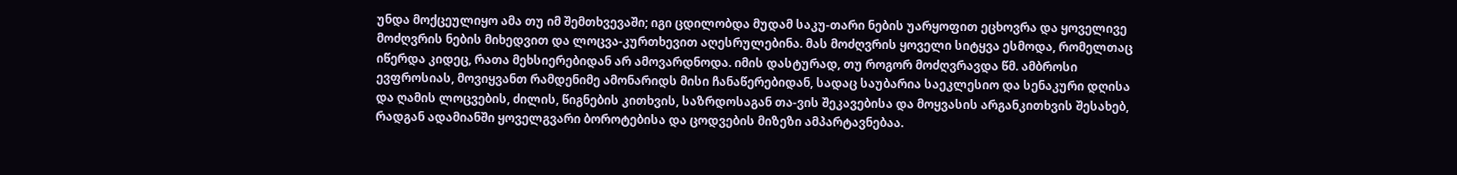უნდა მოქცეულიყო ამა თუ იმ შემთხვევაში; იგი ცდილობდა მუდამ საკუ-თარი ნების უარყოფით ეცხოვრა და ყოველივე მოძღვრის ნების მიხედვით და ლოცვა-კურთხევით აღესრულებინა. მას მოძღვრის ყოველი სიტყვა ესმოდა, რომელთაც იწერდა კიდეც, რათა მეხსიერებიდან არ ამოვარდნოდა. იმის დასტურად, თუ როგორ მოძღვრავდა წმ. ამბროსი ევფროსიას, მოვიყვანთ რამდენიმე ამონარიდს მისი ჩანაწერებიდან, სადაც საუბარია საეკლესიო და სენაკური დღისა და ღამის ლოცვების, ძილის, წიგნების კითხვის, საზრდოსაგან თა-ვის შეკავებისა და მოყვასის არგანკითხვის შესახებ, რადგან ადამიანში ყოველგვარი ბოროტებისა და ცოდვების მიზეზი ამპარტავნებაა.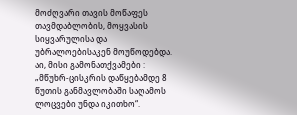მოძღვარი თავის მოწაფეს თავმდაბლობის, მოყვასის სიყვარულისა და უბრალოებისაკენ მოუწოდებდა.
აი, მისი გამონათქვამები :
„მწუხრ-ცისკრის დაწყებამდე 8 წუთის განმავლობაში საღამოს ლოცვები უნდა იკითხო“.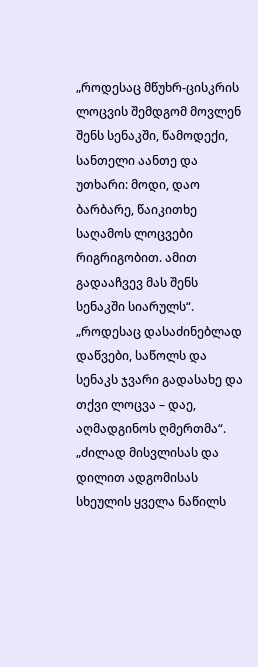„როდესაც მწუხრ-ცისკრის ლოცვის შემდგომ მოვლენ შენს სენაკში, წამოდექი, სანთელი აანთე და უთხარი: მოდი, დაო ბარბარე, წაიკითხე საღამოს ლოცვები რიგრიგობით. ამით გადააჩვევ მას შენს სენაკში სიარულს“.
„როდესაც დასაძინებლად დაწვები, საწოლს და სენაკს ჯვარი გადასახე და თქვი ლოცვა – დაე, აღმადგინოს ღმერთმა“.
„ძილად მისვლისას და დილით ადგომისას სხეულის ყველა ნაწილს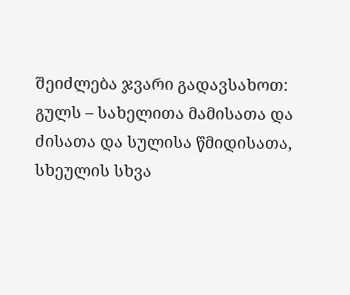შეიძლება ჯვარი გადავსახოთ: გულს – სახელითა მამისათა და ძისათა და სულისა წმიდისათა, სხეულის სხვა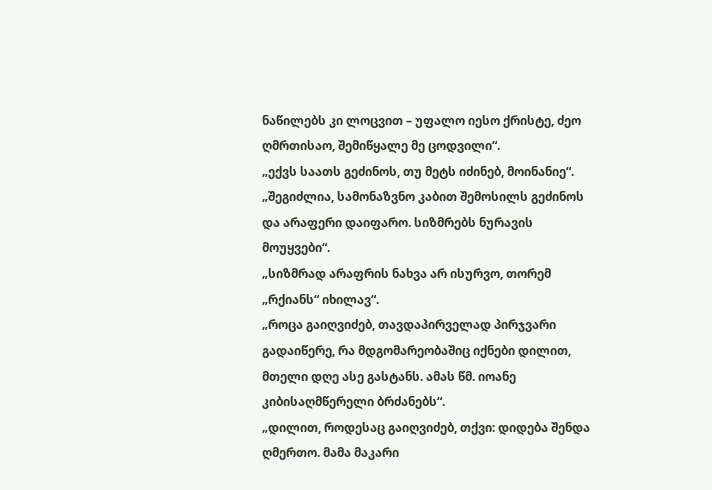ნაწილებს კი ლოცვით – უფალო იესო ქრისტე, ძეო ღმრთისაო, შემიწყალე მე ცოდვილი“.
„ექვს საათს გეძინოს, თუ მეტს იძინებ, მოინანიე“.
„შეგიძლია, სამონაზვნო კაბით შემოსილს გეძინოს და არაფერი დაიფარო. სიზმრებს ნურავის მოუყვები“.
„სიზმრად არაფრის ნახვა არ ისურვო, თორემ „რქიანს“ იხილავ“.
„როცა გაიღვიძებ, თავდაპირველად პირჯვარი გადაიწერე, რა მდგომარეობაშიც იქნები დილით, მთელი დღე ასე გასტანს. ამას წმ. იოანე კიბისაღმწერელი ბრძანებს“.
„დილით, როდესაც გაიღვიძებ, თქვი: დიდება შენდა ღმერთო. მამა მაკარი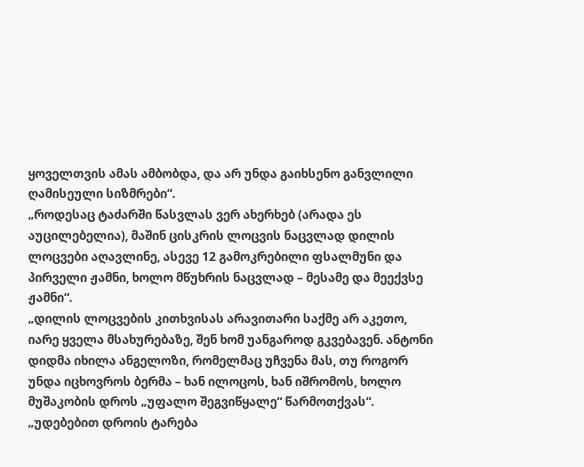ყოველთვის ამას ამბობდა, და არ უნდა გაიხსენო განვლილი ღამისეული სიზმრები“.
„როდესაც ტაძარში წასვლას ვერ ახერხებ (არადა ეს აუცილებელია), მაშინ ცისკრის ლოცვის ნაცვლად დილის ლოცვები აღავლინე, ასევე 12 გამოკრებილი ფსალმუნი და პირველი ჟამნი, ხოლო მწუხრის ნაცვლად – მესამე და მეექვსე ჟამნი“.
„დილის ლოცვების კითხვისას არავითარი საქმე არ აკეთო, იარე ყველა მსახურებაზე, შენ ხომ უანგაროდ გკვებავენ. ანტონი დიდმა იხილა ანგელოზი, რომელმაც უჩვენა მას, თუ როგორ უნდა იცხოვროს ბერმა – ხან ილოცოს, ხან იშრომოს, ხოლო მუშაკობის დროს „უფალო შეგვიწყალე“ წარმოთქვას“.
„უდებებით დროის ტარება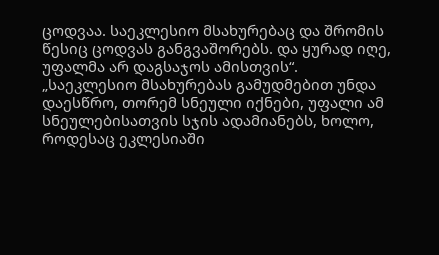ცოდვაა. საეკლესიო მსახურებაც და შრომის წესიც ცოდვას განგვაშორებს. და ყურად იღე, უფალმა არ დაგსაჯოს ამისთვის“.
„საეკლესიო მსახურებას გამუდმებით უნდა დაესწრო, თორემ სნეული იქნები, უფალი ამ სნეულებისათვის სჯის ადამიანებს, ხოლო, როდესაც ეკლესიაში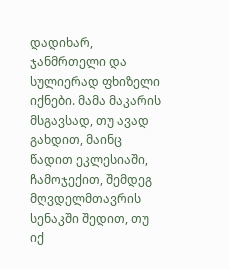დადიხარ, ჯანმრთელი და სულიერად ფხიზელი იქნები. მამა მაკარის მსგავსად, თუ ავად გახდით, მაინც წადით ეკლესიაში, ჩამოჯექით, შემდეგ მღვდელმთავრის სენაკში შედით, თუ იქ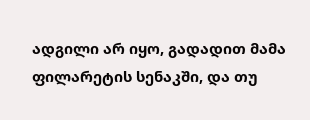ადგილი არ იყო, გადადით მამა ფილარეტის სენაკში, და თუ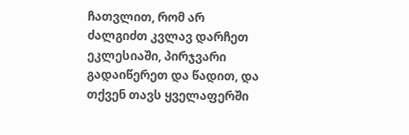ჩათვლით, რომ არ ძალგიძთ კვლავ დარჩეთ ეკლესიაში, პირჯვარი გადაიწერეთ და წადით, და თქვენ თავს ყველაფერში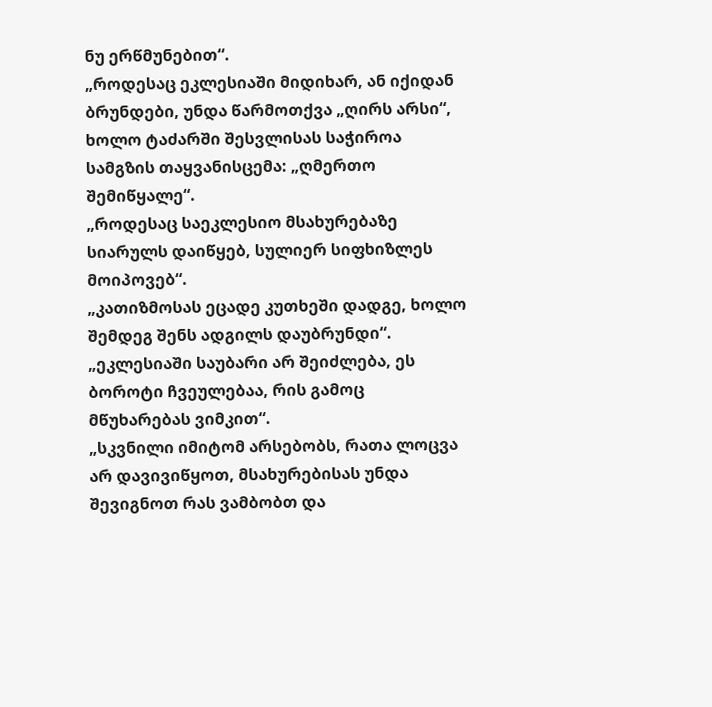ნუ ერწმუნებით“.
„როდესაც ეკლესიაში მიდიხარ, ან იქიდან ბრუნდები, უნდა წარმოთქვა „ღირს არსი“, ხოლო ტაძარში შესვლისას საჭიროა სამგზის თაყვანისცემა: „ღმერთო შემიწყალე“.
„როდესაც საეკლესიო მსახურებაზე სიარულს დაიწყებ, სულიერ სიფხიზლეს მოიპოვებ“.
„კათიზმოსას ეცადე კუთხეში დადგე, ხოლო შემდეგ შენს ადგილს დაუბრუნდი“.
„ეკლესიაში საუბარი არ შეიძლება, ეს ბოროტი ჩვეულებაა, რის გამოც მწუხარებას ვიმკით“.
„სკვნილი იმიტომ არსებობს, რათა ლოცვა არ დავივიწყოთ, მსახურებისას უნდა შევიგნოთ რას ვამბობთ და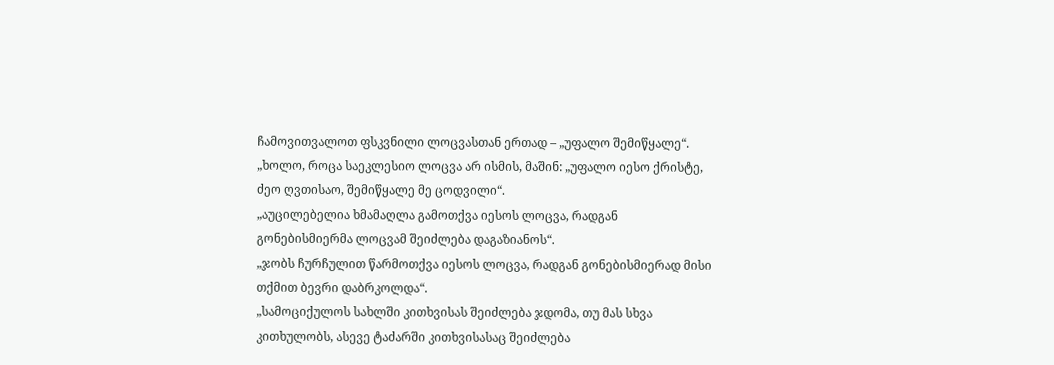ჩამოვითვალოთ ფსკვნილი ლოცვასთან ერთად – „უფალო შემიწყალე“.
„ხოლო, როცა საეკლესიო ლოცვა არ ისმის, მაშინ: „უფალო იესო ქრისტე, ძეო ღვთისაო, შემიწყალე მე ცოდვილი“.
„აუცილებელია ხმამაღლა გამოთქვა იესოს ლოცვა, რადგან გონებისმიერმა ლოცვამ შეიძლება დაგაზიანოს“.
„ჯობს ჩურჩულით წარმოთქვა იესოს ლოცვა, რადგან გონებისმიერად მისი თქმით ბევრი დაბრკოლდა“.
„სამოციქულოს სახლში კითხვისას შეიძლება ჯდომა, თუ მას სხვა კითხულობს, ასევე ტაძარში კითხვისასაც შეიძლება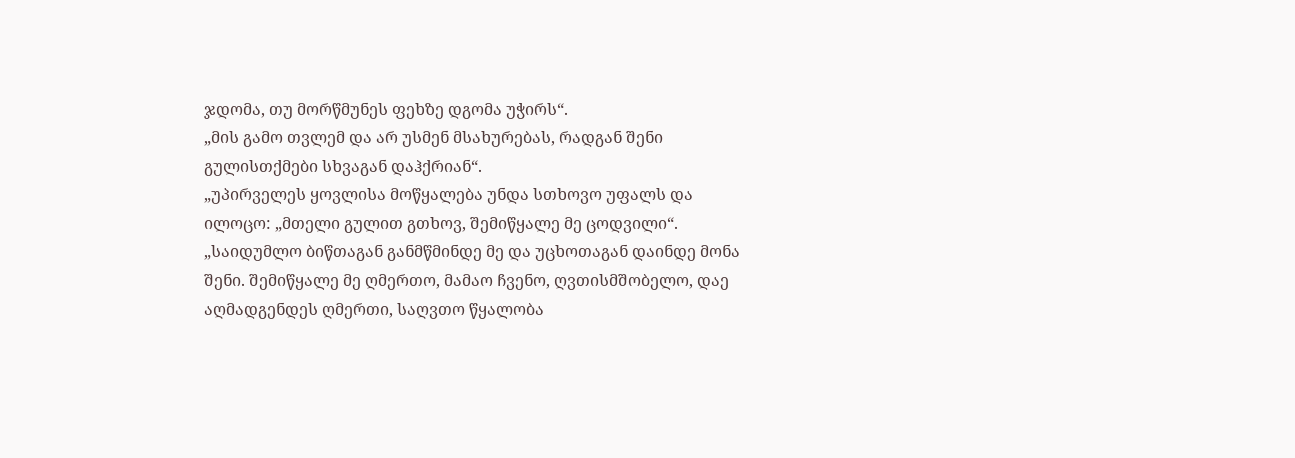ჯდომა, თუ მორწმუნეს ფეხზე დგომა უჭირს“.
„მის გამო თვლემ და არ უსმენ მსახურებას, რადგან შენი გულისთქმები სხვაგან დაჰქრიან“.
„უპირველეს ყოვლისა მოწყალება უნდა სთხოვო უფალს და ილოცო: „მთელი გულით გთხოვ, შემიწყალე მე ცოდვილი“.
„საიდუმლო ბიწთაგან განმწმინდე მე და უცხოთაგან დაინდე მონა შენი. შემიწყალე მე ღმერთო, მამაო ჩვენო, ღვთისმშობელო, დაე აღმადგენდეს ღმერთი, საღვთო წყალობა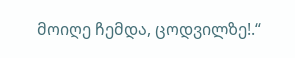მოიღე ჩემდა, ცოდვილზე!.“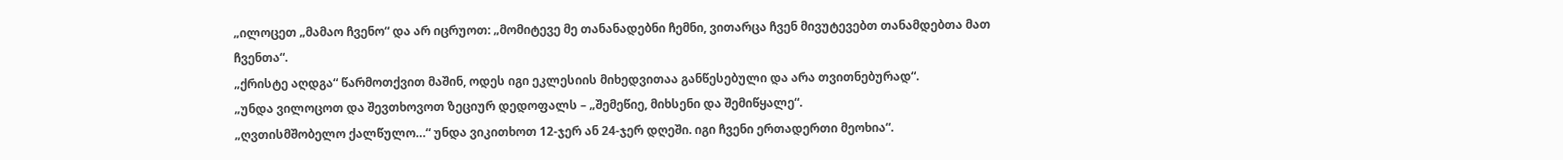„ილოცეთ „მამაო ჩვენო“ და არ იცრუოთ: „მომიტევე მე თანანადებნი ჩემნი, ვითარცა ჩვენ მივუტევებთ თანამდებთა მათ ჩვენთა“.
„ქრისტე აღდგა“ წარმოთქვით მაშინ, ოდეს იგი ეკლესიის მიხედვითაა განწესებული და არა თვითნებურად“.
„უნდა ვილოცოთ და შევთხოვოთ ზეციურ დედოფალს – „შემეწიე, მიხსენი და შემიწყალე“.
„ღვთისმშობელო ქალწულო…“ უნდა ვიკითხოთ 12-ჯერ ან 24-ჯერ დღეში. იგი ჩვენი ერთადერთი მეოხია“.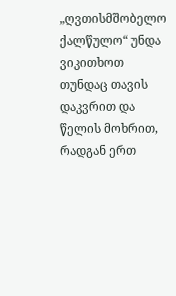„ღვთისმშობელო ქალწულო“ უნდა ვიკითხოთ თუნდაც თავის დაკვრით და წელის მოხრით, რადგან ერთ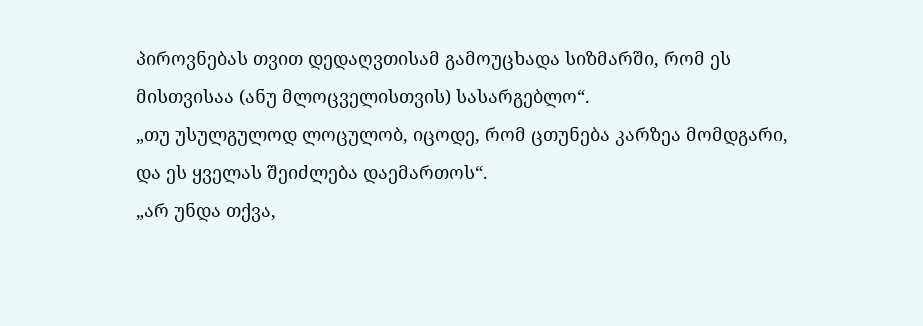პიროვნებას თვით დედაღვთისამ გამოუცხადა სიზმარში, რომ ეს მისთვისაა (ანუ მლოცველისთვის) სასარგებლო“.
„თუ უსულგულოდ ლოცულობ, იცოდე, რომ ცთუნება კარზეა მომდგარი, და ეს ყველას შეიძლება დაემართოს“.
„არ უნდა თქვა,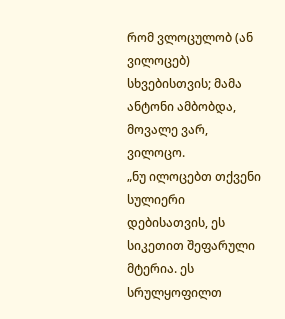რომ ვლოცულობ (ან ვილოცებ) სხვებისთვის; მამა ანტონი ამბობდა, მოვალე ვარ, ვილოცო.
„ნუ ილოცებთ თქვენი სულიერი დებისათვის, ეს სიკეთით შეფარული მტერია. ეს სრულყოფილთ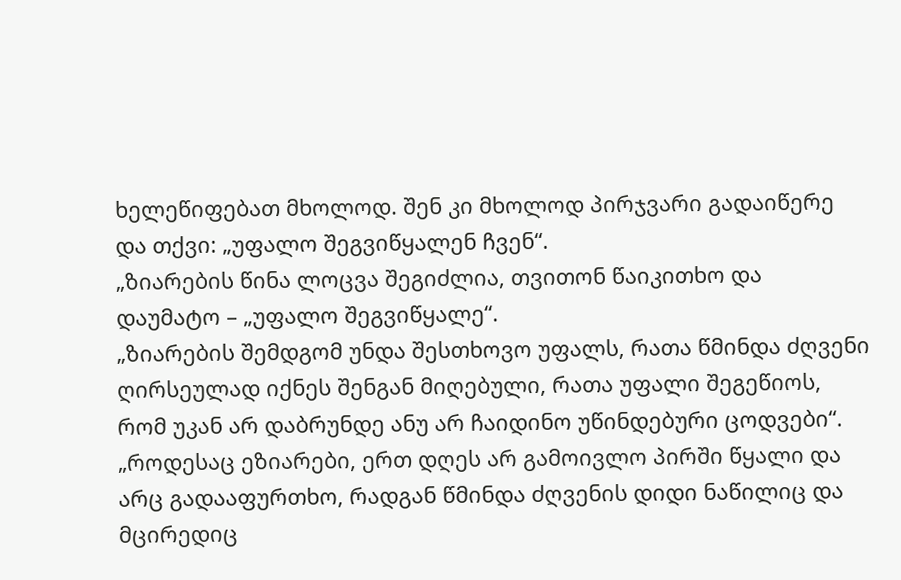ხელეწიფებათ მხოლოდ. შენ კი მხოლოდ პირჯვარი გადაიწერე და თქვი: „უფალო შეგვიწყალენ ჩვენ“.
„ზიარების წინა ლოცვა შეგიძლია, თვითონ წაიკითხო და დაუმატო – „უფალო შეგვიწყალე“.
„ზიარების შემდგომ უნდა შესთხოვო უფალს, რათა წმინდა ძღვენი ღირსეულად იქნეს შენგან მიღებული, რათა უფალი შეგეწიოს, რომ უკან არ დაბრუნდე ანუ არ ჩაიდინო უწინდებური ცოდვები“.
„როდესაც ეზიარები, ერთ დღეს არ გამოივლო პირში წყალი და არც გადააფურთხო, რადგან წმინდა ძღვენის დიდი ნაწილიც და მცირედიც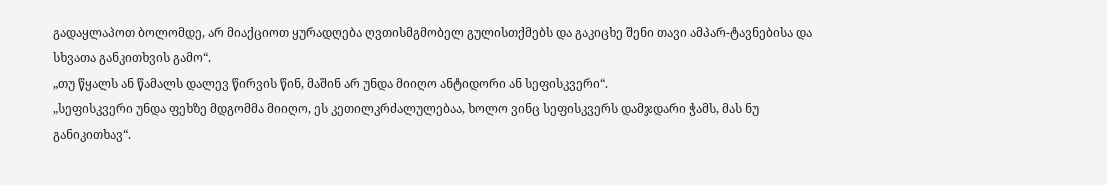გადაყლაპოთ ბოლომდე, არ მიაქციოთ ყურადღება ღვთისმგმობელ გულისთქმებს და გაკიცხე შენი თავი ამპარ-ტავნებისა და სხვათა განკითხვის გამო“.
„თუ წყალს ან წამალს დალევ წირვის წინ, მაშინ არ უნდა მიიღო ანტიდორი ან სეფისკვერი“.
„სეფისკვერი უნდა ფეხზე მდგომმა მიიღო, ეს კეთილკრძალულებაა, ხოლო ვინც სეფისკვერს დამჯდარი ჭამს, მას ნუ განიკითხავ“.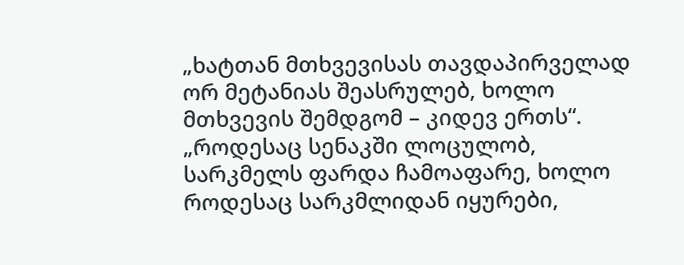„ხატთან მთხვევისას თავდაპირველად ორ მეტანიას შეასრულებ, ხოლო მთხვევის შემდგომ – კიდევ ერთს“.
„როდესაც სენაკში ლოცულობ, სარკმელს ფარდა ჩამოაფარე, ხოლო როდესაც სარკმლიდან იყურები,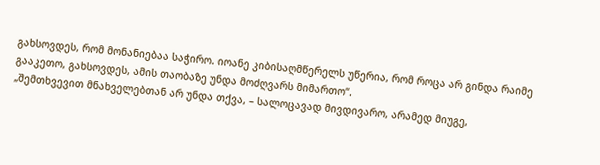გახსოვდეს, რომ მონანიებაა საჭირო. იოანე კიბისაღმწერელს უწერია, რომ როცა არ გინდა რაიმე გააკეთო, გახსოვდეს, ამის თაობაზე უნდა მოძღვარს მიმართო“.
„შემთხვევით მნახველებთან არ უნდა თქვა, – სალოცავად მივდივარო, არამედ მიუგე,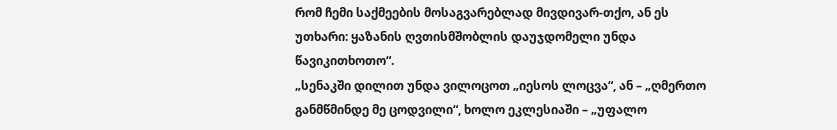რომ ჩემი საქმეების მოსაგვარებლად მივდივარ-თქო, ან ეს უთხარი: ყაზანის ღვთისმშობლის დაუჯდომელი უნდა წავიკითხოთო“.
„სენაკში დილით უნდა ვილოცოთ „იესოს ლოცვა“, ან – „ღმერთო განმწმინდე მე ცოდვილი“, ხოლო ეკლესიაში – „უფალო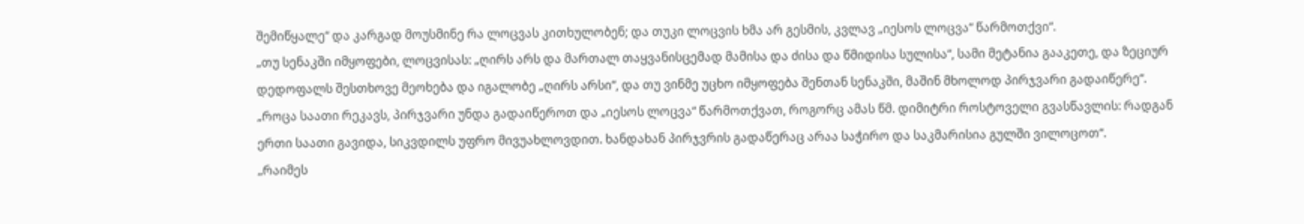შემიწყალე“ და კარგად მოუსმინე რა ლოცვას კითხულობენ; და თუკი ლოცვის ხმა არ გესმის, კვლავ „იესოს ლოცვა“ წარმოთქვი“.
„თუ სენაკში იმყოფები, ლოცვისას: „ღირს არს და მართალ თაყვანისცემად მამისა და ძისა და წმიდისა სულისა“, სამი მეტანია გააკეთე, და ზეციურ დედოფალს შესთხოვე მეოხება და იგალობე „ღირს არსი“, და თუ ვინმე უცხო იმყოფება შენთან სენაკში, მაშინ მხოლოდ პირჯვარი გადაიწერე“.
„როცა საათი რეკავს, პირჯვარი უნდა გადაიწეროთ და „იესოს ლოცვა“ წარმოთქვათ, როგორც ამას წმ. დიმიტრი როსტოველი გვასწავლის: რადგან ერთი საათი გავიდა, სიკვდილს უფრო მივუახლოვდით. ხანდახან პირჯვრის გადაწერაც არაა საჭირო და საკმარისია გულში ვილოცოთ“.
„რაიმეს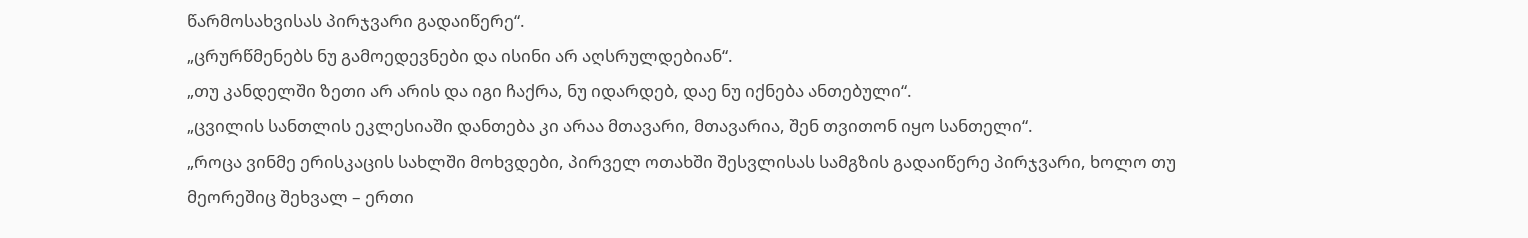წარმოსახვისას პირჯვარი გადაიწერე“.
„ცრურწმენებს ნუ გამოედევნები და ისინი არ აღსრულდებიან“.
„თუ კანდელში ზეთი არ არის და იგი ჩაქრა, ნუ იდარდებ, დაე ნუ იქნება ანთებული“.
„ცვილის სანთლის ეკლესიაში დანთება კი არაა მთავარი, მთავარია, შენ თვითონ იყო სანთელი“.
„როცა ვინმე ერისკაცის სახლში მოხვდები, პირველ ოთახში შესვლისას სამგზის გადაიწერე პირჯვარი, ხოლო თუ მეორეშიც შეხვალ – ერთი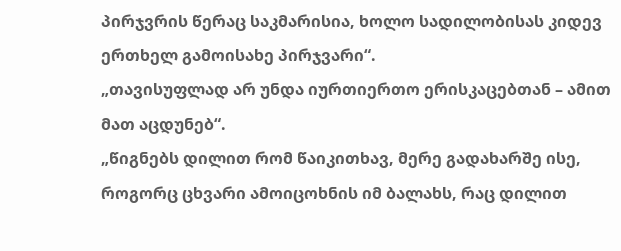პირჯვრის წერაც საკმარისია, ხოლო სადილობისას კიდევ ერთხელ გამოისახე პირჯვარი“.
„თავისუფლად არ უნდა იურთიერთო ერისკაცებთან – ამით მათ აცდუნებ“.
„წიგნებს დილით რომ წაიკითხავ, მერე გადახარშე ისე, როგორც ცხვარი ამოიცოხნის იმ ბალახს, რაც დილით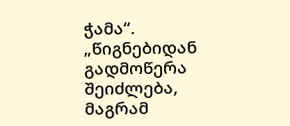ჭამა“.
„წიგნებიდან გადმოწერა შეიძლება, მაგრამ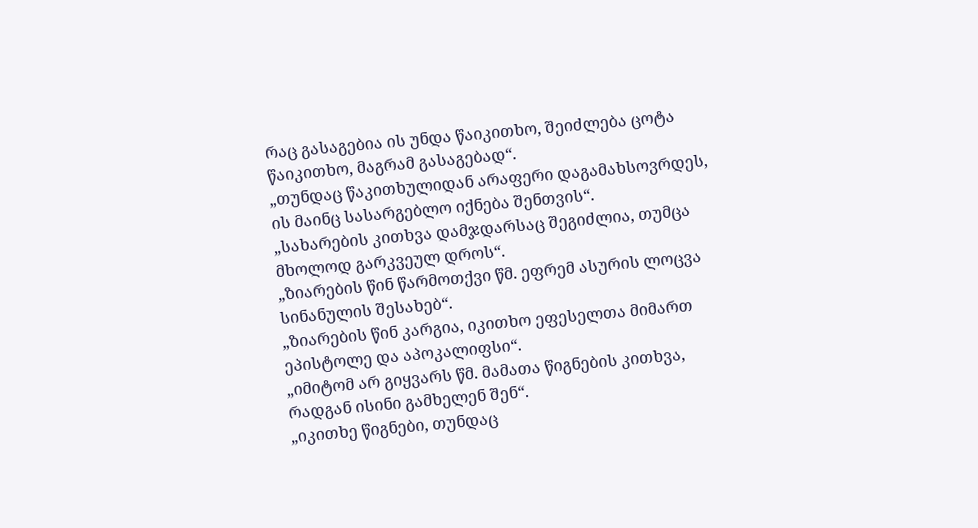რაც გასაგებია ის უნდა წაიკითხო, შეიძლება ცოტა წაიკითხო, მაგრამ გასაგებად“.
„თუნდაც წაკითხულიდან არაფერი დაგამახსოვრდეს, ის მაინც სასარგებლო იქნება შენთვის“.
„სახარების კითხვა დამჯდარსაც შეგიძლია, თუმცა მხოლოდ გარკვეულ დროს“.
„ზიარების წინ წარმოთქვი წმ. ეფრემ ასურის ლოცვა სინანულის შესახებ“.
„ზიარების წინ კარგია, იკითხო ეფესელთა მიმართ ეპისტოლე და აპოკალიფსი“.
„იმიტომ არ გიყვარს წმ. მამათა წიგნების კითხვა, რადგან ისინი გამხელენ შენ“.
„იკითხე წიგნები, თუნდაც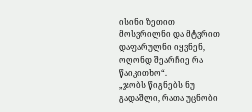ისინი ზეთით მოსვრილნი და მტვრით დაფარულნი იყვნენ, ოღონდ შეარჩიე რა წაიკითხო“.
„ჯობს წიგნებს ნუ გადაშლი, რათა უცნობი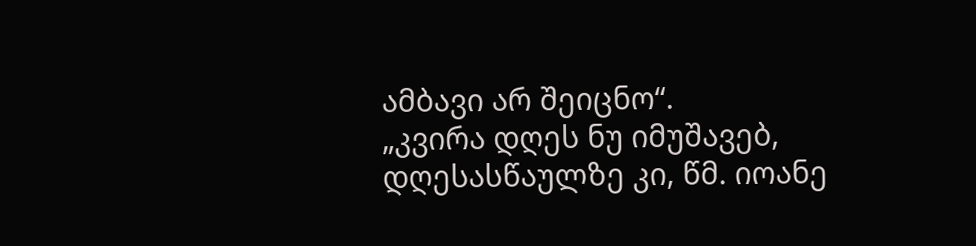ამბავი არ შეიცნო“.
„კვირა დღეს ნუ იმუშავებ, დღესასწაულზე კი, წმ. იოანე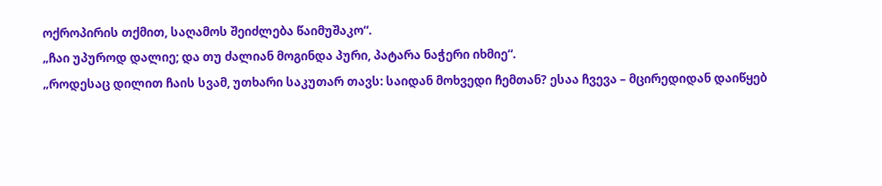ოქროპირის თქმით, საღამოს შეიძლება წაიმუშაკო“.
„ჩაი უპუროდ დალიე; და თუ ძალიან მოგინდა პური, პატარა ნაჭერი იხმიე“.
„როდესაც დილით ჩაის სვამ, უთხარი საკუთარ თავს: საიდან მოხვედი ჩემთან? ესაა ჩვევა – მცირედიდან დაიწყებ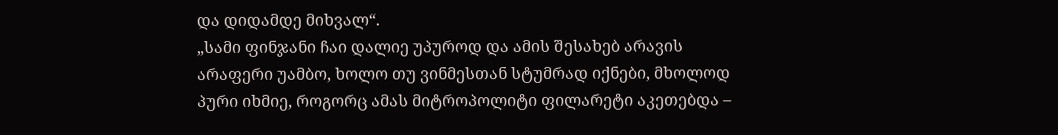და დიდამდე მიხვალ“.
„სამი ფინჯანი ჩაი დალიე უპუროდ და ამის შესახებ არავის არაფერი უამბო, ხოლო თუ ვინმესთან სტუმრად იქნები, მხოლოდ პური იხმიე, როგორც ამას მიტროპოლიტი ფილარეტი აკეთებდა –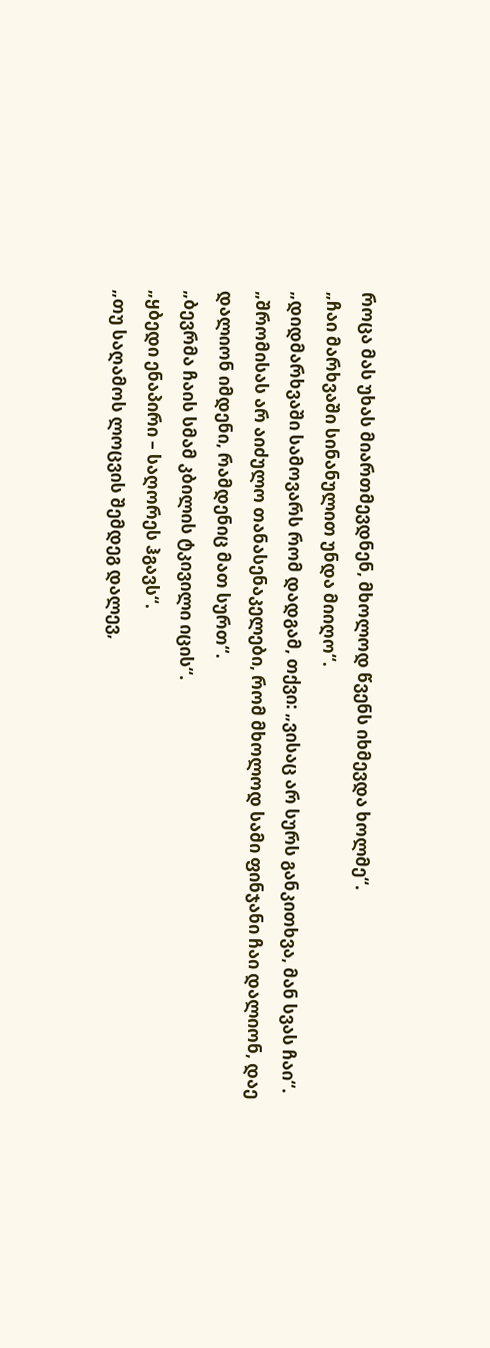როცა მას უხას მიართმევდნენ, მხოლოდ წვენს იხმევდა ხოლმე“.
„ჩაი მარხვაში სინანულით უნდა მიიღო“.
„დიდმარხვაში სამოვარს რომ დადგამ, თქვი: „ვისაც არ სურს განკითხვა, მან სვას ჩაი“.
„შრომისას არ აიძულო თანასენაკელები, რომ მხოლოდ სამი ფინჯანი ჩაი დალიონ, დაე დალიონ იმდენი, რამდენიც მათ სურთ“.
„ბევრმა ჩაის სმამ კბილის ტკივილი იცის“.
„ყბედი ენაპირი – საღორეს ჰგავს“.
„თუ საღამოს ლოცვის შემდეგ დალევ,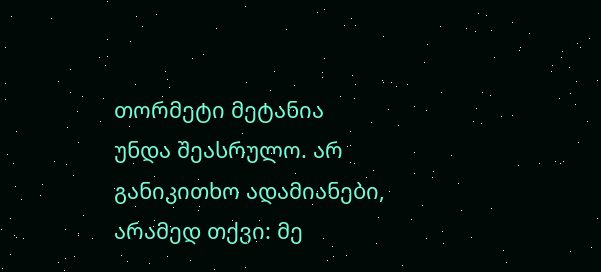თორმეტი მეტანია უნდა შეასრულო. არ განიკითხო ადამიანები, არამედ თქვი: მე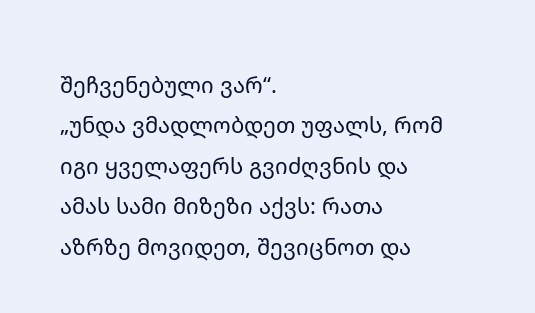შეჩვენებული ვარ“.
„უნდა ვმადლობდეთ უფალს, რომ იგი ყველაფერს გვიძღვნის და ამას სამი მიზეზი აქვს: რათა აზრზე მოვიდეთ, შევიცნოთ და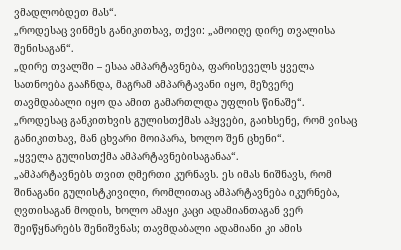ვმადლობდეთ მას“.
„როდესაც ვინმეს განიკითხავ, თქვი: „ამოიღე დირე თვალისა შენისაგან“.
„დირე თვალში – ესაა ამპარტავნება, ფარისეველს ყველა სათნოება გააჩნდა, მაგრამ ამპარტავანი იყო, მეზვერე თავმდაბალი იყო და ამით გამართლდა უფლის წინაშე“.
„როდესაც განკითხვის გულისთქმას აჰყვები, გაიხსენე, რომ ვისაც განიკითხავ, მან ცხვარი მოიპარა, ხოლო შენ ცხენი“.
„ყველა გულისთქმა ამპარტავნებისაგანაა“.
„ამპარტავნებს თვით ღმერთი კურნავს. ეს იმას ნიშნავს, რომ შინაგანი გულისტკივილი, რომლითაც ამპარტავნება იკურნება, ღვთისაგან მოდის, ხოლო ამაყი კაცი ადამიანთაგან ვერ შეიწყნარებს შენიშვნას; თავმდაბალი ადამიანი კი ამის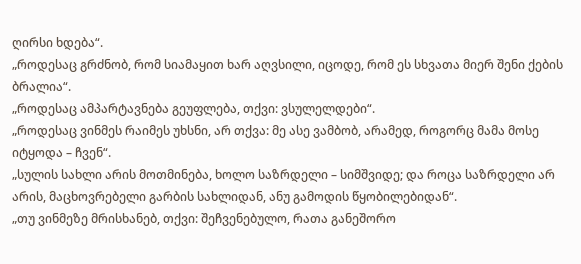ღირსი ხდება“.
„როდესაც გრძნობ, რომ სიამაყით ხარ აღვსილი, იცოდე, რომ ეს სხვათა მიერ შენი ქების ბრალია“.
„როდესაც ამპარტავნება გეუფლება, თქვი: ვსულელდები“.
„როდესაც ვინმეს რაიმეს უხსნი, არ თქვა: მე ასე ვამბობ, არამედ, როგორც მამა მოსე იტყოდა – ჩვენ“.
„სულის სახლი არის მოთმინება, ხოლო საზრდელი – სიმშვიდე; და როცა საზრდელი არ არის, მაცხოვრებელი გარბის სახლიდან, ანუ გამოდის წყობილებიდან“.
„თუ ვინმეზე მრისხანებ, თქვი: შეჩვენებულო, რათა განეშორო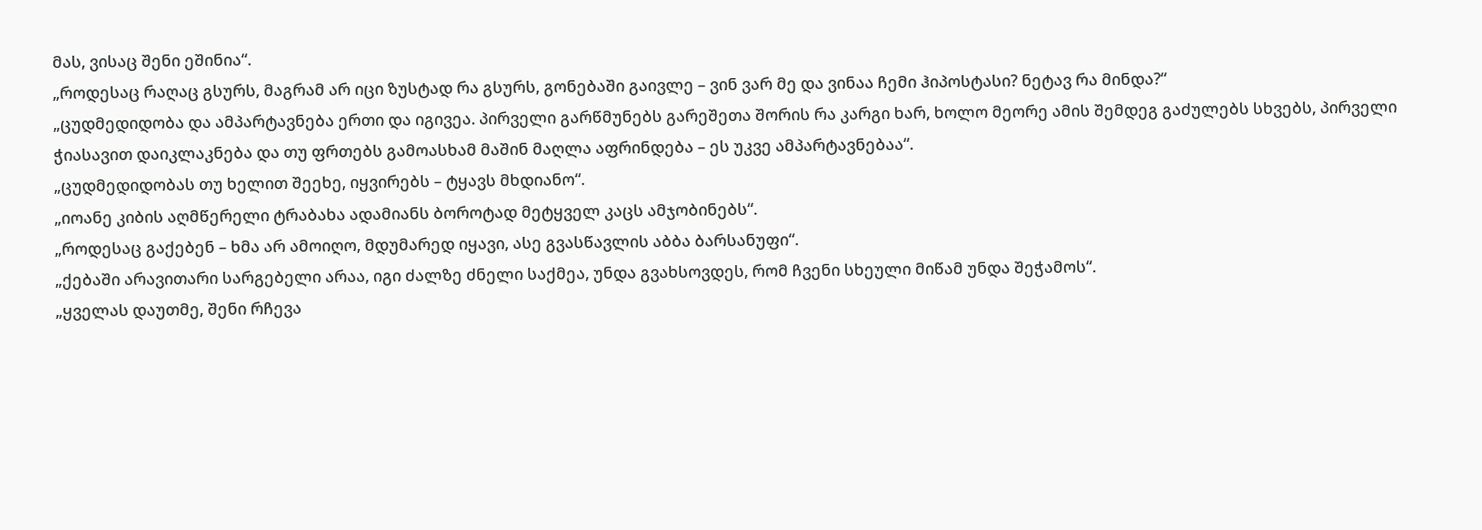მას, ვისაც შენი ეშინია“.
„როდესაც რაღაც გსურს, მაგრამ არ იცი ზუსტად რა გსურს, გონებაში გაივლე – ვინ ვარ მე და ვინაა ჩემი ჰიპოსტასი? ნეტავ რა მინდა?“
„ცუდმედიდობა და ამპარტავნება ერთი და იგივეა. პირველი გარწმუნებს გარეშეთა შორის რა კარგი ხარ, ხოლო მეორე ამის შემდეგ გაძულებს სხვებს, პირველი ჭიასავით დაიკლაკნება და თუ ფრთებს გამოასხამ მაშინ მაღლა აფრინდება – ეს უკვე ამპარტავნებაა“.
„ცუდმედიდობას თუ ხელით შეეხე, იყვირებს – ტყავს მხდიანო“.
„იოანე კიბის აღმწერელი ტრაბახა ადამიანს ბოროტად მეტყველ კაცს ამჯობინებს“.
„როდესაც გაქებენ – ხმა არ ამოიღო, მდუმარედ იყავი, ასე გვასწავლის აბბა ბარსანუფი“.
„ქებაში არავითარი სარგებელი არაა, იგი ძალზე ძნელი საქმეა, უნდა გვახსოვდეს, რომ ჩვენი სხეული მიწამ უნდა შეჭამოს“.
„ყველას დაუთმე, შენი რჩევა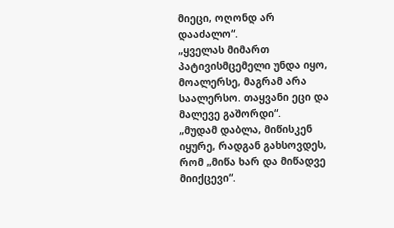მიეცი, ოღონდ არ დააძალო“.
„ყველას მიმართ პატივისმცემელი უნდა იყო, მოალერსე, მაგრამ არა საალერსო. თაყვანი ეცი და მალევე გაშორდი“.
„მუდამ დაბლა, მიწისკენ იყურე, რადგან გახსოვდეს, რომ „მიწა ხარ და მიწადვე მიიქცევი“.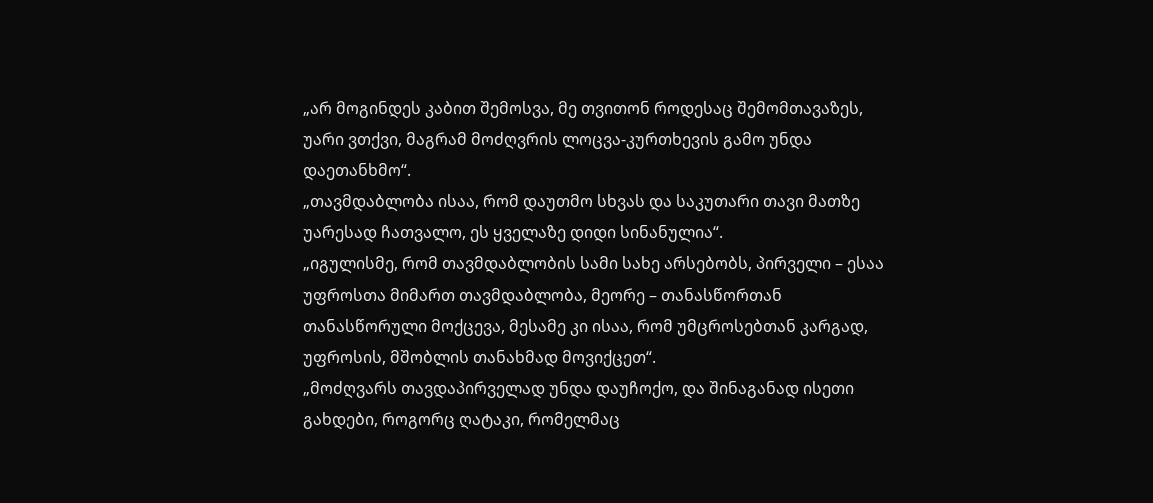„არ მოგინდეს კაბით შემოსვა, მე თვითონ როდესაც შემომთავაზეს, უარი ვთქვი, მაგრამ მოძღვრის ლოცვა-კურთხევის გამო უნდა დაეთანხმო“.
„თავმდაბლობა ისაა, რომ დაუთმო სხვას და საკუთარი თავი მათზე უარესად ჩათვალო, ეს ყველაზე დიდი სინანულია“.
„იგულისმე, რომ თავმდაბლობის სამი სახე არსებობს, პირველი – ესაა უფროსთა მიმართ თავმდაბლობა, მეორე – თანასწორთან თანასწორული მოქცევა, მესამე კი ისაა, რომ უმცროსებთან კარგად, უფროსის, მშობლის თანახმად მოვიქცეთ“.
„მოძღვარს თავდაპირველად უნდა დაუჩოქო, და შინაგანად ისეთი გახდები, როგორც ღატაკი, რომელმაც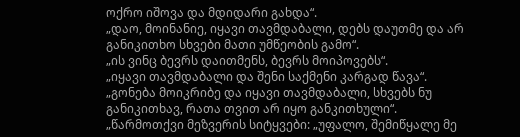ოქრო იშოვა და მდიდარი გახდა“.
„დაო, მოინანიე, იყავი თავმდაბალი, დებს დაუთმე და არ განიკითხო სხვები მათი უმწეობის გამო“.
„ის ვინც ბევრს დაითმენს, ბევრს მოიპოვებს“.
„იყავი თავმდაბალი და შენი საქმენი კარგად წავა“.
„გონება მოიკრიბე და იყავი თავმდაბალი, სხვებს ნუ განიკითხავ, რათა თვით არ იყო განკითხული“.
„წარმოთქვი მეზვერის სიტყვები: „უფალო, შემიწყალე მე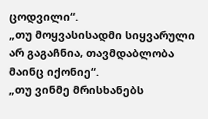ცოდვილი“.
„თუ მოყვასისადმი სიყვარული არ გაგაჩნია, თავმდაბლობა მაინც იქონიე“.
„თუ ვინმე მრისხანებს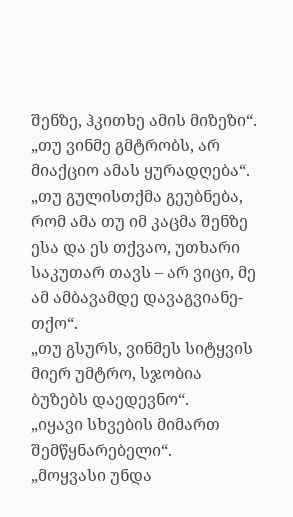შენზე, ჰკითხე ამის მიზეზი“.
„თუ ვინმე გმტრობს, არ მიაქციო ამას ყურადღება“.
„თუ გულისთქმა გეუბნება, რომ ამა თუ იმ კაცმა შენზე ესა და ეს თქვაო, უთხარი საკუთარ თავს – არ ვიცი, მე ამ ამბავამდე დავაგვიანე-თქო“.
„თუ გსურს, ვინმეს სიტყვის მიერ უმტრო, სჯობია ბუზებს დაედევნო“.
„იყავი სხვების მიმართ შემწყნარებელი“.
„მოყვასი უნდა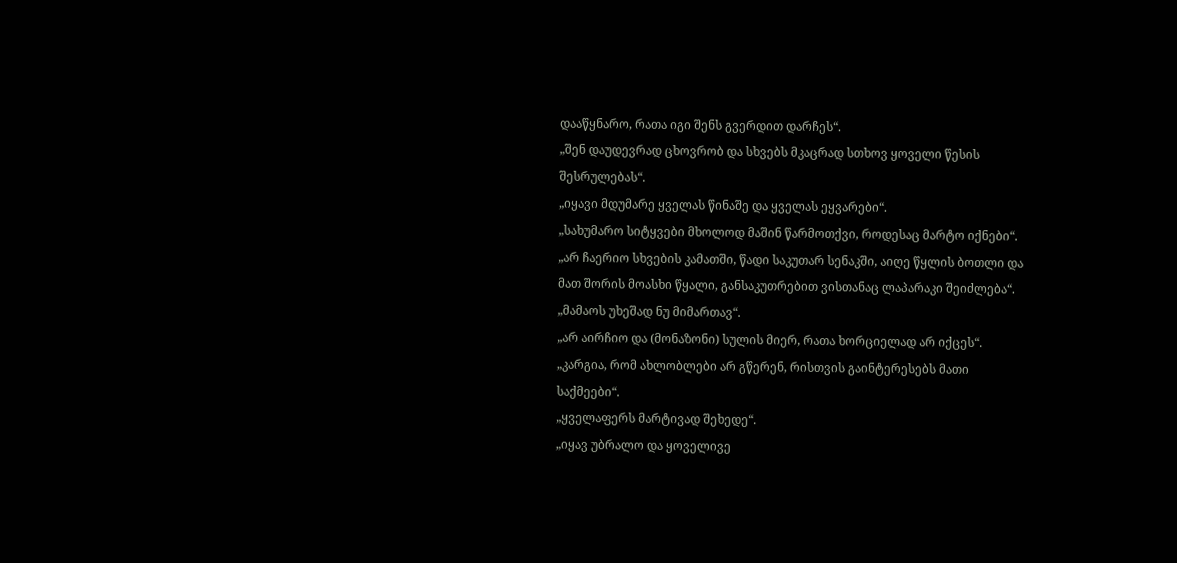დააწყნარო, რათა იგი შენს გვერდით დარჩეს“.
„შენ დაუდევრად ცხოვრობ და სხვებს მკაცრად სთხოვ ყოველი წესის შესრულებას“.
„იყავი მდუმარე ყველას წინაშე და ყველას ეყვარები“.
„სახუმარო სიტყვები მხოლოდ მაშინ წარმოთქვი, როდესაც მარტო იქნები“.
„არ ჩაერიო სხვების კამათში, წადი საკუთარ სენაკში, აიღე წყლის ბოთლი და მათ შორის მოასხი წყალი, განსაკუთრებით ვისთანაც ლაპარაკი შეიძლება“.
„მამაოს უხეშად ნუ მიმართავ“.
„არ აირჩიო და (მონაზონი) სულის მიერ, რათა ხორციელად არ იქცეს“.
„კარგია, რომ ახლობლები არ გწერენ, რისთვის გაინტერესებს მათი საქმეები“.
„ყველაფერს მარტივად შეხედე“.
„იყავ უბრალო და ყოველივე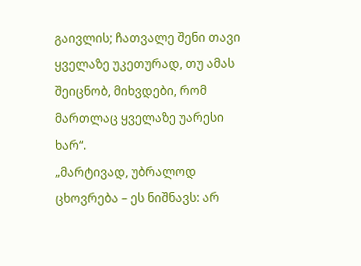გაივლის; ჩათვალე შენი თავი ყველაზე უკეთურად, თუ ამას შეიცნობ, მიხვდები, რომ მართლაც ყველაზე უარესი ხარ“.
„მარტივად, უბრალოდ ცხოვრება – ეს ნიშნავს: არ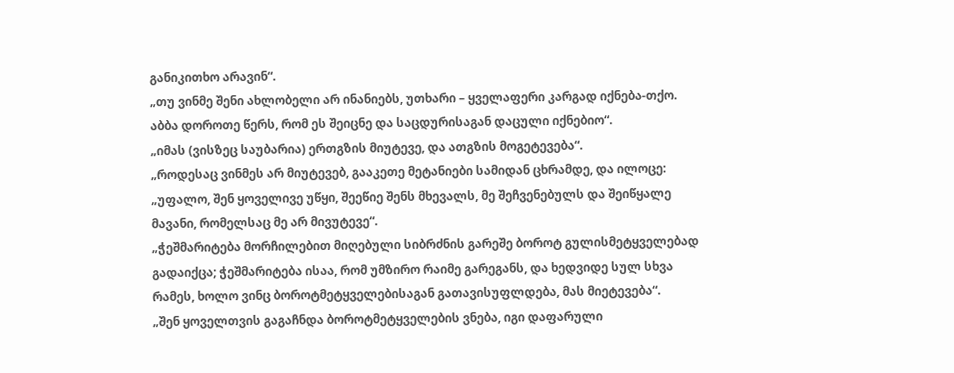განიკითხო არავინ“.
„თუ ვინმე შენი ახლობელი არ ინანიებს, უთხარი – ყველაფერი კარგად იქნება-თქო. აბბა დოროთე წერს, რომ ეს შეიცნე და საცდურისაგან დაცული იქნებიო“.
„იმას (ვისზეც საუბარია) ერთგზის მიუტევე, და ათგზის მოგეტევება“.
„როდესაც ვინმეს არ მიუტევებ, გააკეთე მეტანიები სამიდან ცხრამდე, და ილოცე: „უფალო, შენ ყოველივე უწყი, შეეწიე შენს მხევალს, მე შეჩვენებულს და შეიწყალე მავანი, რომელსაც მე არ მივუტევე“.
„ჭეშმარიტება მორჩილებით მიღებული სიბრძნის გარეშე ბოროტ გულისმეტყველებად გადაიქცა; ჭეშმარიტება ისაა, რომ უმზირო რაიმე გარეგანს, და ხედვიდე სულ სხვა რამეს, ხოლო ვინც ბოროტმეტყველებისაგან გათავისუფლდება, მას მიეტევება“.
„შენ ყოველთვის გაგაჩნდა ბოროტმეტყველების ვნება, იგი დაფარული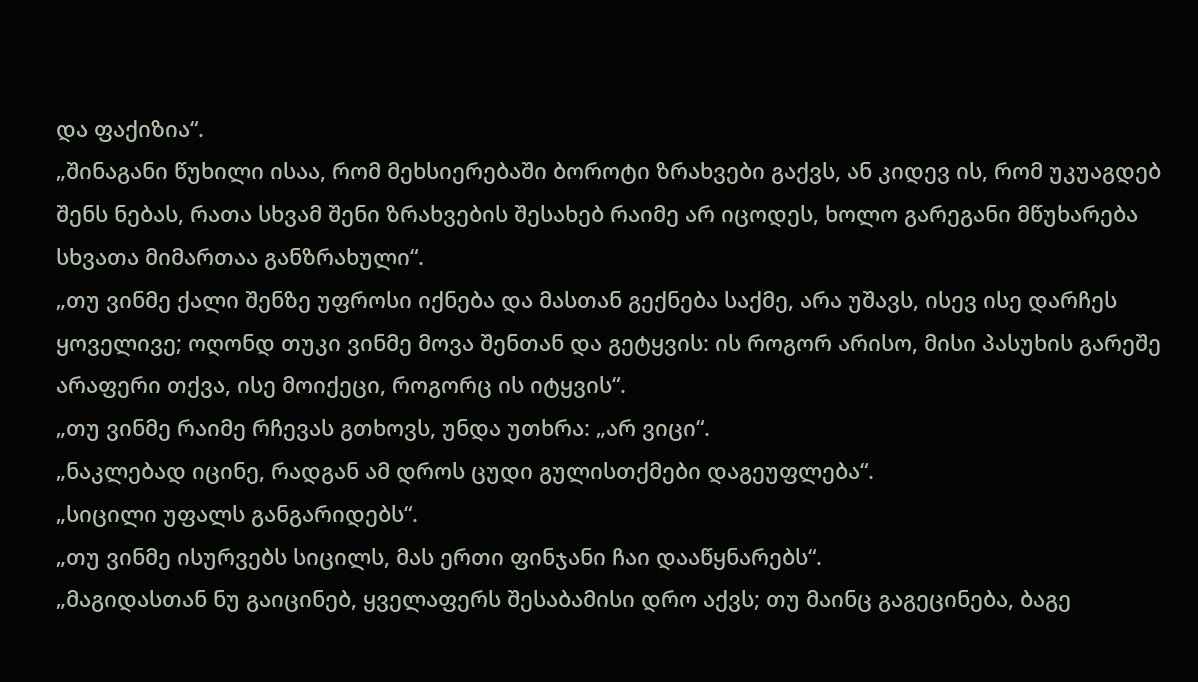და ფაქიზია“.
„შინაგანი წუხილი ისაა, რომ მეხსიერებაში ბოროტი ზრახვები გაქვს, ან კიდევ ის, რომ უკუაგდებ შენს ნებას, რათა სხვამ შენი ზრახვების შესახებ რაიმე არ იცოდეს, ხოლო გარეგანი მწუხარება სხვათა მიმართაა განზრახული“.
„თუ ვინმე ქალი შენზე უფროსი იქნება და მასთან გექნება საქმე, არა უშავს, ისევ ისე დარჩეს ყოველივე; ოღონდ თუკი ვინმე მოვა შენთან და გეტყვის: ის როგორ არისო, მისი პასუხის გარეშე არაფერი თქვა, ისე მოიქეცი, როგორც ის იტყვის“.
„თუ ვინმე რაიმე რჩევას გთხოვს, უნდა უთხრა: „არ ვიცი“.
„ნაკლებად იცინე, რადგან ამ დროს ცუდი გულისთქმები დაგეუფლება“.
„სიცილი უფალს განგარიდებს“.
„თუ ვინმე ისურვებს სიცილს, მას ერთი ფინჯანი ჩაი დააწყნარებს“.
„მაგიდასთან ნუ გაიცინებ, ყველაფერს შესაბამისი დრო აქვს; თუ მაინც გაგეცინება, ბაგე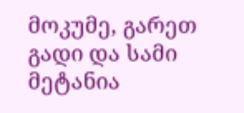მოკუმე, გარეთ გადი და სამი მეტანია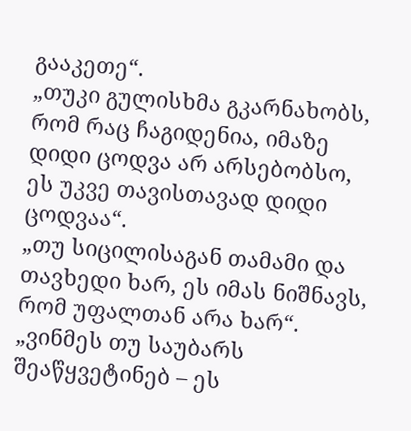გააკეთე“.
„თუკი გულისხმა გკარნახობს, რომ რაც ჩაგიდენია, იმაზე დიდი ცოდვა არ არსებობსო, ეს უკვე თავისთავად დიდი ცოდვაა“.
„თუ სიცილისაგან თამამი და თავხედი ხარ, ეს იმას ნიშნავს, რომ უფალთან არა ხარ“.
„ვინმეს თუ საუბარს შეაწყვეტინებ – ეს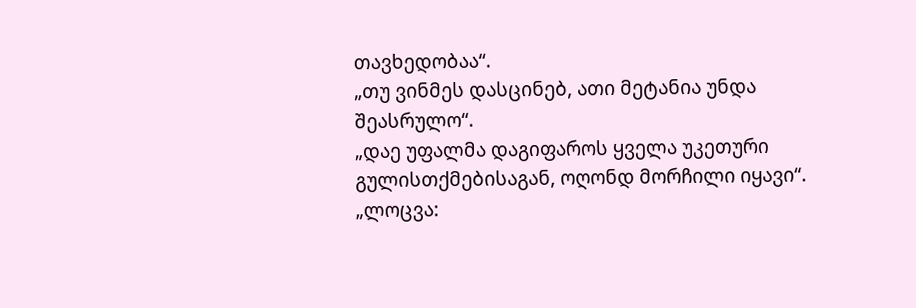თავხედობაა“.
„თუ ვინმეს დასცინებ, ათი მეტანია უნდა შეასრულო“.
„დაე უფალმა დაგიფაროს ყველა უკეთური გულისთქმებისაგან, ოღონდ მორჩილი იყავი“.
„ლოცვა: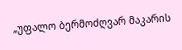„უფალო ბერმოძღვარ მაკარის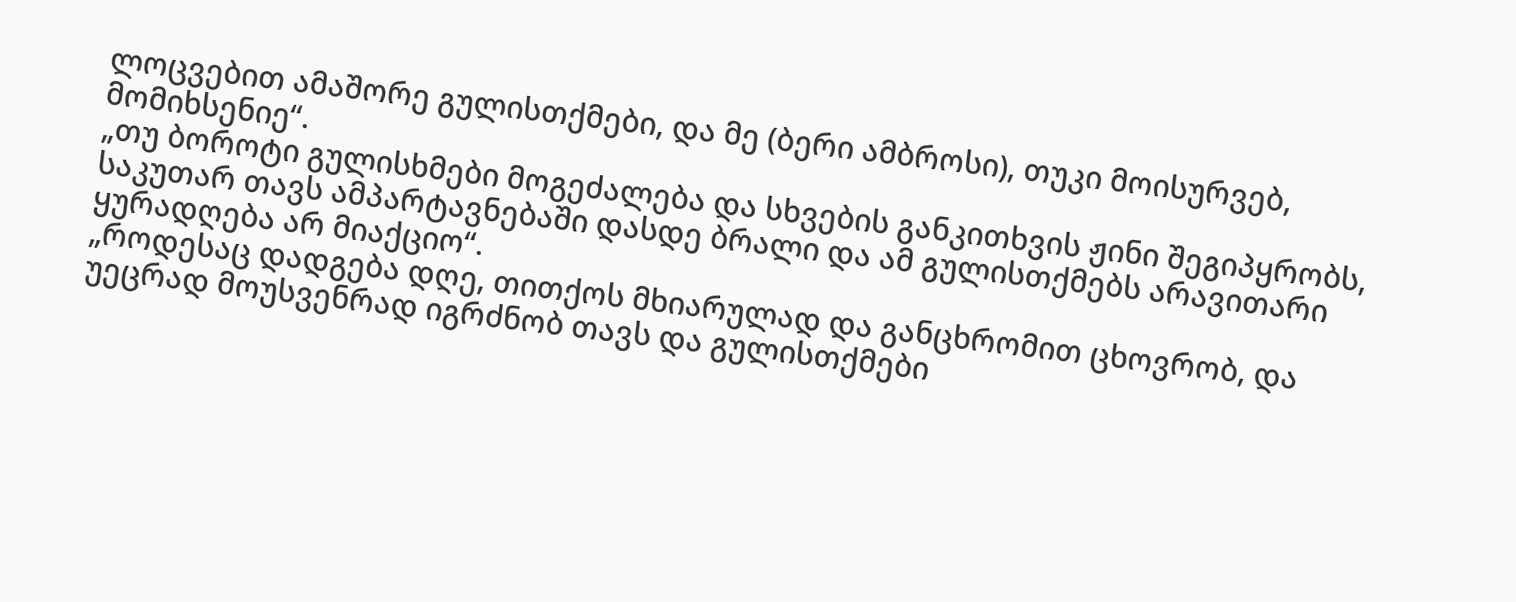ლოცვებით ამაშორე გულისთქმები, და მე (ბერი ამბროსი), თუკი მოისურვებ, მომიხსენიე“.
„თუ ბოროტი გულისხმები მოგეძალება და სხვების განკითხვის ჟინი შეგიპყრობს, საკუთარ თავს ამპარტავნებაში დასდე ბრალი და ამ გულისთქმებს არავითარი ყურადღება არ მიაქციო“.
„როდესაც დადგება დღე, თითქოს მხიარულად და განცხრომით ცხოვრობ, და უეცრად მოუსვენრად იგრძნობ თავს და გულისთქმები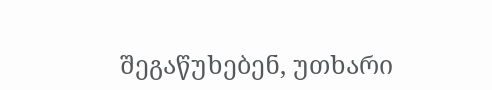შეგაწუხებენ, უთხარი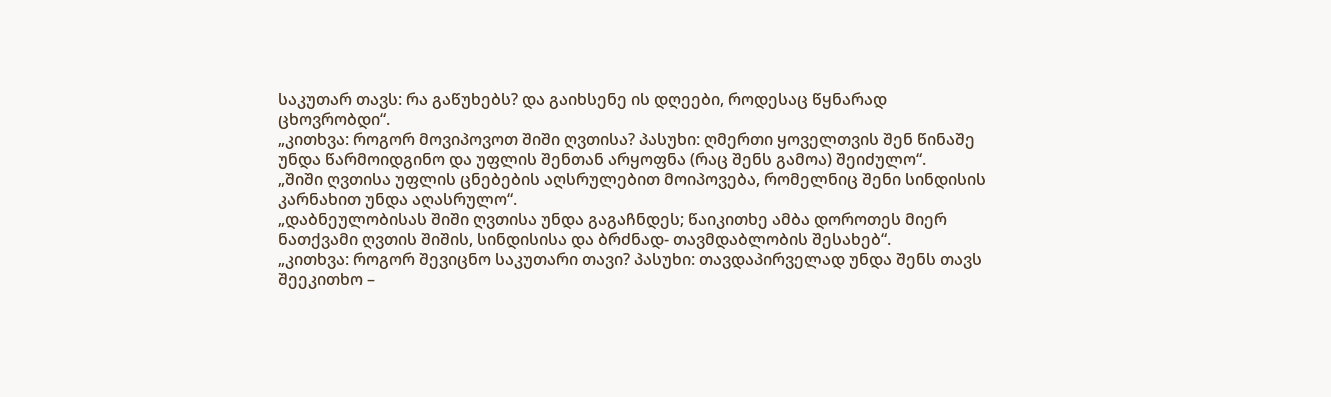საკუთარ თავს: რა გაწუხებს? და გაიხსენე ის დღეები, როდესაც წყნარად ცხოვრობდი“.
„კითხვა: როგორ მოვიპოვოთ შიში ღვთისა? პასუხი: ღმერთი ყოველთვის შენ წინაშე უნდა წარმოიდგინო და უფლის შენთან არყოფნა (რაც შენს გამოა) შეიძულო“.
„შიში ღვთისა უფლის ცნებების აღსრულებით მოიპოვება, რომელნიც შენი სინდისის კარნახით უნდა აღასრულო“.
„დაბნეულობისას შიში ღვთისა უნდა გაგაჩნდეს; წაიკითხე ამბა დოროთეს მიერ ნათქვამი ღვთის შიშის, სინდისისა და ბრძნად- თავმდაბლობის შესახებ“.
„კითხვა: როგორ შევიცნო საკუთარი თავი? პასუხი: თავდაპირველად უნდა შენს თავს შეეკითხო –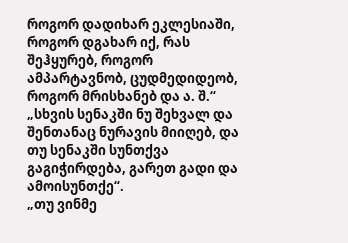როგორ დადიხარ ეკლესიაში, როგორ დგახარ იქ, რას შეჰყურებ, როგორ ამპარტავნობ, ცუდმედიდეობ, როგორ მრისხანებ და ა. შ.“
„სხვის სენაკში ნუ შეხვალ და შენთანაც ნურავის მიიღებ, და თუ სენაკში სუნთქვა გაგიჭირდება, გარეთ გადი და ამოისუნთქე“.
„თუ ვინმე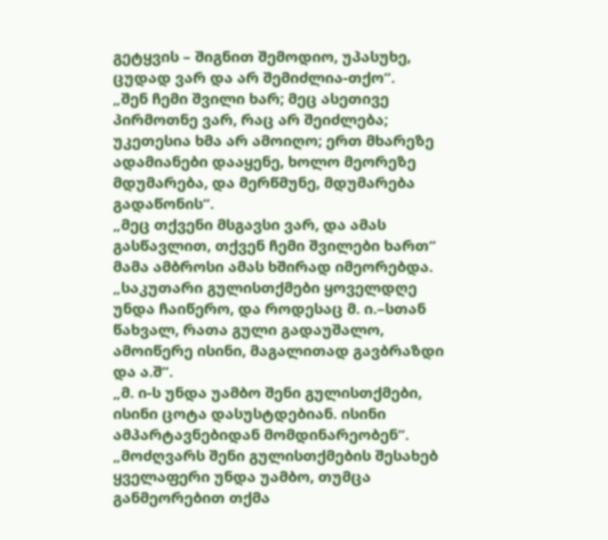გეტყვის – შიგნით შემოდიო, უპასუხე, ცუდად ვარ და არ შემიძლია-თქო“.
„შენ ჩემი შვილი ხარ; მეც ასეთივე პირმოთნე ვარ, რაც არ შეიძლება; უკეთესია ხმა არ ამოიღო; ერთ მხარეზე ადამიანები დააყენე, ხოლო მეორეზე მდუმარება, და მერწმუნე, მდუმარება გადაწონის“.
„მეც თქვენი მსგავსი ვარ, და ამას გასწავლით, თქვენ ჩემი შვილები ხართ“ მამა ამბროსი ამას ხშირად იმეორებდა.
„საკუთარი გულისთქმები ყოველდღე უნდა ჩაიწერო, და როდესაც მ. ი.–სთან წახვალ, რათა გული გადაუშალო, ამოიწერე ისინი, მაგალითად გავბრაზდი და ა.შ“.
„მ. ი-ს უნდა უამბო შენი გულისთქმები, ისინი ცოტა დასუსტდებიან. ისინი ამპარტავნებიდან მომდინარეობენ“.
„მოძღვარს შენი გულისთქმების შესახებ ყველაფერი უნდა უამბო, თუმცა განმეორებით თქმა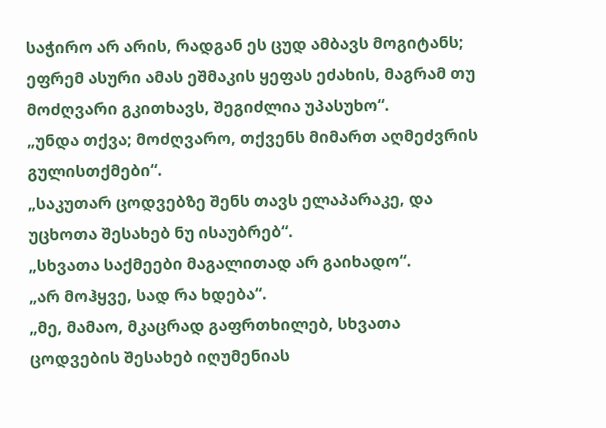საჭირო არ არის, რადგან ეს ცუდ ამბავს მოგიტანს; ეფრემ ასური ამას ეშმაკის ყეფას ეძახის, მაგრამ თუ მოძღვარი გკითხავს, შეგიძლია უპასუხო“.
„უნდა თქვა; მოძღვარო, თქვენს მიმართ აღმეძვრის გულისთქმები“.
„საკუთარ ცოდვებზე შენს თავს ელაპარაკე, და უცხოთა შესახებ ნუ ისაუბრებ“.
„სხვათა საქმეები მაგალითად არ გაიხადო“.
„არ მოჰყვე, სად რა ხდება“.
„მე, მამაო, მკაცრად გაფრთხილებ, სხვათა ცოდვების შესახებ იღუმენიას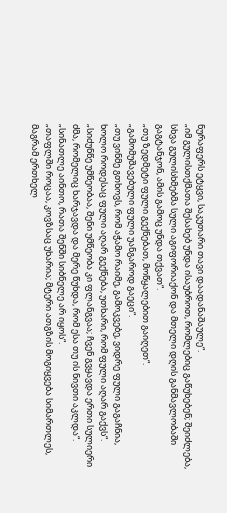ნურაფერს ეტყვი, საკუთარი თავი დაადანაშაულე“.
„იმ გულისთქმათა შესახებ უნდა ისაუბროთ, რომლებიც გაწუხებენ; შეიძლება, სხვა გულისხმებმა სული აგიფორიაქონ და მთელი დღის განმავლობაში გაგტანჯონ, ამის გამოც უნდა თქვათ“.
„თუ ზედმეტი ფული გექნებათ, მოწყალებით გაიღეთ“.
„გამომუშავებული ფული უანგაროდ გაეცი“.
„თუ ვინმე გთხოვს, რომ აჭამო რაიმე, გამოკვებე, ვიდრე ფული გაგაჩნია, ხოლო როდესაც ფული აღარ გექნება, უთხარი, რომ ფული აღარ გაქვს“.
„სიძუნწე უმწეობაა, შენი უმწეობა კი ფლანგვაა; ჩვენ გვყავდა ერთი სულიერი ძმა, რომელიც ხარჯავდა და მერე წუხდა, რომ ესა თუ ის ნივთი აკლდა“.
„სინათლე აინთო, რათა შენში სიბნელე არ იყოს“.
„თაფლში როცაა, კოვზსაც უხარია; მტერი ათგზის მოგიყვება სიმართლეს, მაგრამ ერთხელ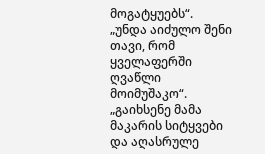მოგატყუებს“.
„უნდა აიძულო შენი თავი, რომ ყველაფერში ღვაწლი მოიმუშაკო“.
„გაიხსენე მამა მაკარის სიტყვები და აღასრულე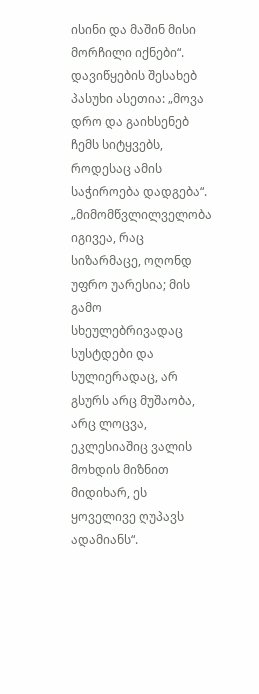ისინი და მაშინ მისი მორჩილი იქნები“.
დავიწყების შესახებ პასუხი ასეთია: „მოვა დრო და გაიხსენებ ჩემს სიტყვებს, როდესაც ამის საჭიროება დადგება“.
„მიმომწვლილველობა იგივეა, რაც სიზარმაცე, ოღონდ უფრო უარესია; მის გამო სხეულებრივადაც სუსტდები და სულიერადაც, არ გსურს არც მუშაობა, არც ლოცვა, ეკლესიაშიც ვალის მოხდის მიზნით მიდიხარ, ეს ყოველივე ღუპავს ადამიანს“.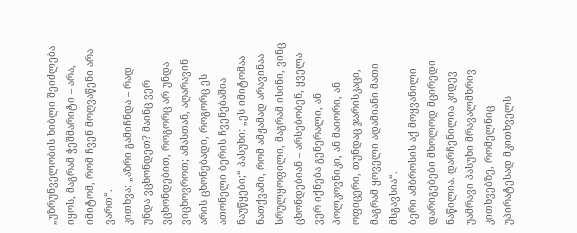„უზრუნველობის ხიბლი შეიძლება იყოს, მაგრამ ჭეშმარიტი – არა, იმიტომ, რომ ჩვენ მოღვაწენი არა ვართ“.
კითხვა: „აზრი გამიჩნდა – რად უნდა ვცხონდეთ? მაინც ვერ ვცხონდებით, როგორც არ უნდა ვიცხოვროთ; ამასთან, აღარავინ არის ცხონებადი, როგორც ეს ათონელი ბერის ჩვენებაშია ნაუწყები;“ პასუხი: „ეს იმიტომაა ნათქვამი, რომ ამჟამად არავინაა სრულყოფილი, მაგრამ ისინი, ვინც ცხონდებიან – არსებობენ, ყველა ვერ იქნება გენერალი, ან პოლკოვნიკი, ან მაიორი, ან ოფიცერი, თუნდაც ჯარისკაცი, მაგრამ ყოველი ადამიანი მათი მსგავსია“.
ბერი ამბროსის აქ მოყვანილი დარიგებები მხოლოდ მცირედი ნაწილია. დარჩენილია კიდევ უამრავი პასუხი მრავალმხრივ კითხვებზე, რომელნიც უპირატესად მკითხველს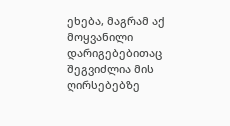ეხება, მაგრამ აქ მოყვანილი დარიგებებითაც შეგვიძლია მის ღირსებებზე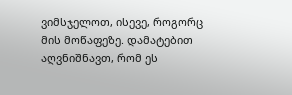ვიმსჯელოთ, ისევე, როგორც მის მოწაფეზე. დამატებით აღვნიშნავთ, რომ ეს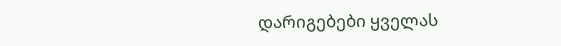დარიგებები ყველას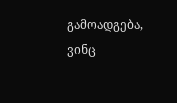გამოადგება, ვინც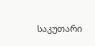საკუთარი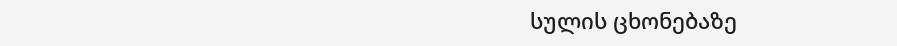სულის ცხონებაზე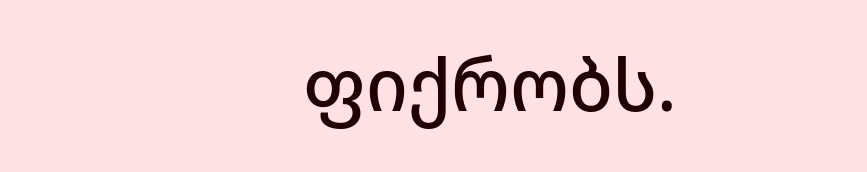ფიქრობს.